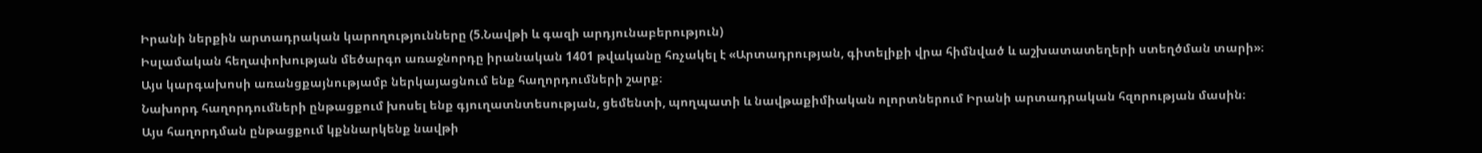Իրանի ներքին արտադրական կարողությունները (5.Նավթի և գազի արդյունաբերություն)
Իսլամական հեղափոխության մեծարգո առաջնորդը իրանական 1401 թվականը հռչակել է «Արտադրության, գիտելիքի վրա հիմնված և աշխատատեղերի ստեղծման տարի»։ Այս կարգախոսի առանցքայնությամբ ներկայացնում ենք հաղորդումների շարք։
Նախորդ հաղորդումների ընթացքում խոսել ենք գյուղատնտեսության, ցեմենտի, պողպատի և նավթաքիմիական ոլորտներում Իրանի արտադրական հզորության մասին։ Այս հաղորդման ընթացքում կքննարկենք նավթի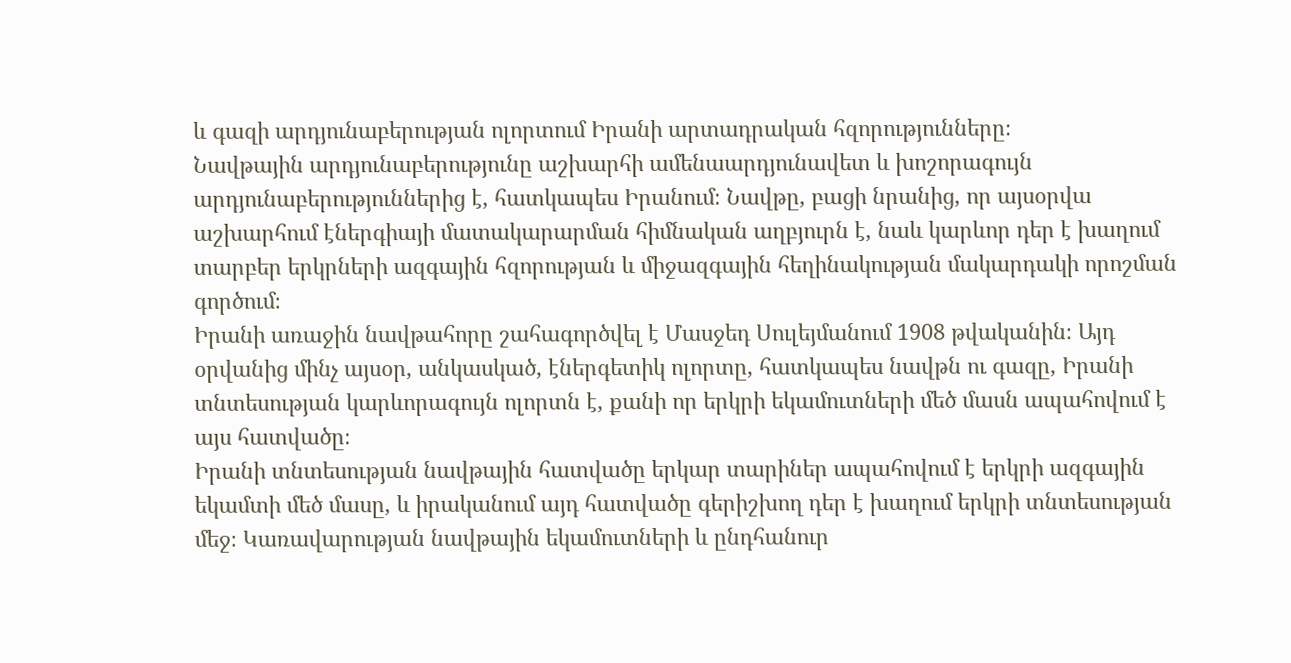և գազի արդյունաբերության ոլորտում Իրանի արտադրական հզորությունները։
Նավթային արդյունաբերությունը աշխարհի ամենաարդյունավետ և խոշորագույն արդյունաբերություններից է, հատկապես Իրանում։ Նավթը, բացի նրանից, որ այսօրվա աշխարհում էներգիայի մատակարարման հիմնական աղբյուրն է, նաև կարևոր դեր է խաղում տարբեր երկրների ազգային հզորության և միջազգային հեղինակության մակարդակի որոշման գործում։
Իրանի առաջին նավթահորը շահագործվել է Մասջեդ Սուլեյմանում 1908 թվականին։ Այդ օրվանից մինչ այսօր, անկասկած, էներգետիկ ոլորտը, հատկապես նավթն ու գազը, Իրանի տնտեսության կարևորագույն ոլորտն է, քանի որ երկրի եկամուտների մեծ մասն ապահովում է այս հատվածը։
Իրանի տնտեսության նավթային հատվածը երկար տարիներ ապահովում է երկրի ազգային եկամտի մեծ մասը, և իրականում այդ հատվածը գերիշխող դեր է խաղում երկրի տնտեսության մեջ։ Կառավարության նավթային եկամուտների և ընդհանուր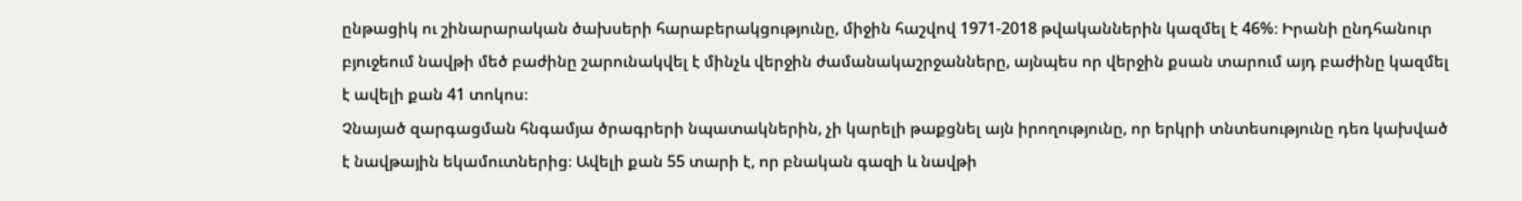ընթացիկ ու շինարարական ծախսերի հարաբերակցությունը, միջին հաշվով 1971-2018 թվականներին կազմել է 46%։ Իրանի ընդհանուր բյուջեում նավթի մեծ բաժինը շարունակվել է մինչև վերջին ժամանակաշրջանները, այնպես որ վերջին քսան տարում այդ բաժինը կազմել է ավելի քան 41 տոկոս։
Չնայած զարգացման հնգամյա ծրագրերի նպատակներին, չի կարելի թաքցնել այն իրողությունը, որ երկրի տնտեսությունը դեռ կախված է նավթային եկամուտներից։ Ավելի քան 55 տարի է, որ բնական գազի և նավթի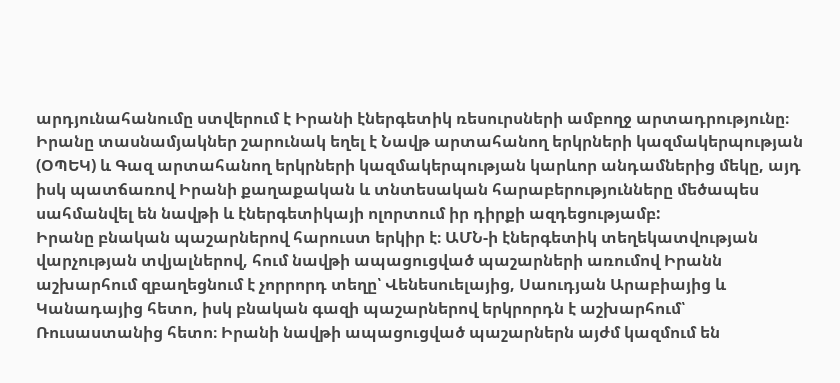արդյունահանումը ստվերում է Իրանի էներգետիկ ռեսուրսների ամբողջ արտադրությունը։
Իրանը տասնամյակներ շարունակ եղել է Նավթ արտահանող երկրների կազմակերպության (ՕՊԵԿ) և Գազ արտահանող երկրների կազմակերպության կարևոր անդամներից մեկը, այդ իսկ պատճառով Իրանի քաղաքական և տնտեսական հարաբերությունները մեծապես սահմանվել են նավթի և էներգետիկայի ոլորտում իր դիրքի ազդեցությամբ:
Իրանը բնական պաշարներով հարուստ երկիր է։ ԱՄՆ-ի էներգետիկ տեղեկատվության վարչության տվյալներով, հում նավթի ապացուցված պաշարների առումով Իրանն աշխարհում զբաղեցնում է չորրորդ տեղը՝ Վենեսուելայից, Սաուդյան Արաբիայից և Կանադայից հետո, իսկ բնական գազի պաշարներով երկրորդն է աշխարհում՝ Ռուսաստանից հետո։ Իրանի նավթի ապացուցված պաշարներն այժմ կազմում են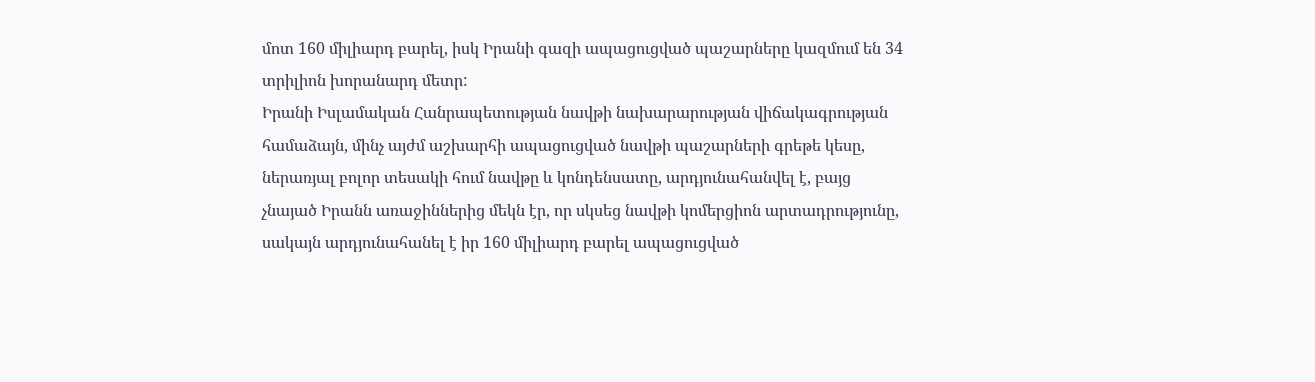մոտ 160 միլիարդ բարել, իսկ Իրանի գազի ապացուցված պաշարները կազմում են 34 տրիլիոն խորանարդ մետր:
Իրանի Իսլամական Հանրապետության նավթի նախարարության վիճակագրության համաձայն, մինչ այժմ աշխարհի ապացուցված նավթի պաշարների գրեթե կեսը, ներառյալ բոլոր տեսակի հում նավթը և կոնդենսատը, արդյունահանվել է, բայց չնայած Իրանն առաջիններից մեկն էր, որ սկսեց նավթի կոմերցիոն արտադրությունը, սակայն արդյունահանել է իր 160 միլիարդ բարել ապացուցված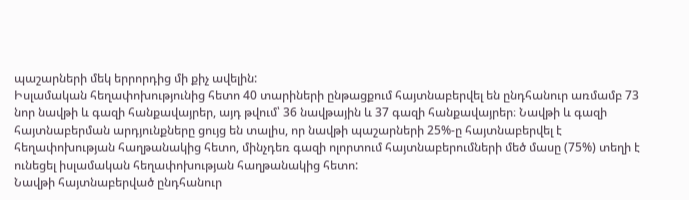պաշարների մեկ երրորդից մի քիչ ավելին:
Իսլամական հեղափոխությունից հետո 40 տարիների ընթացքում հայտնաբերվել են ընդհանուր առմամբ 73 նոր նավթի և գազի հանքավայրեր, այդ թվում՝ 36 նավթային և 37 գազի հանքավայրեր։ Նավթի և գազի հայտնաբերման արդյունքները ցույց են տալիս, որ նավթի պաշարների 25%-ը հայտնաբերվել է հեղափոխության հաղթանակից հետո, մինչդեռ գազի ոլորտում հայտնաբերումների մեծ մասը (75%) տեղի է ունեցել իսլամական հեղափոխության հաղթանակից հետո:
Նավթի հայտնաբերված ընդհանուր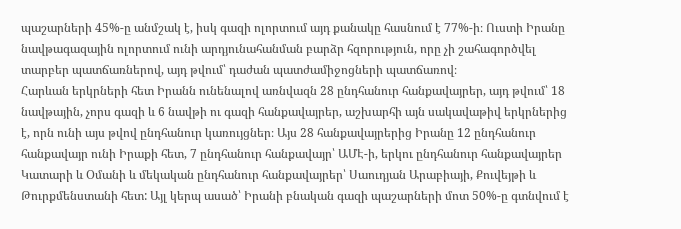պաշարների 45%-ը անմշակ է, իսկ գազի ոլորտում այդ քանակը հասնում է 77%-ի։ Ուստի Իրանը նավթագազային ոլորտում ունի արդյունահանման բարձր հզորություն, որը չի շահագործվել տարբեր պատճառներով, այդ թվում՝ դաժան պատժամիջոցների պատճառով։
Հարևան երկրների հետ Իրանն ունենալով առնվազն 28 ընդհանուր հանքավայրեր, այդ թվում՝ 18 նավթային, չորս գազի և 6 նավթի ու գազի հանքավայրեր, աշխարհի այն սակավաթիվ երկրներից է, որն ունի այս թվով ընդհանուր կառույցներ։ Այս 28 հանքավայրերից Իրանը 12 ընդհանուր հանքավայր ունի Իրաքի հետ, 7 ընդհանուր հանքավայր՝ ԱՄԷ-ի, երկու ընդհանուր հանքավայրեր Կատարի և Օմանի և մեկական ընդհանուր հանքավայրեր՝ Սաուդյան Արաբիայի, Քուվեյթի և Թուրքմենստանի հետ: Այլ կերպ ասած՝ Իրանի բնական գազի պաշարների մոտ 50%-ը գտնվում է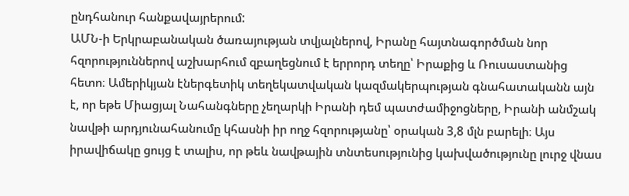ընդհանուր հանքավայրերում:
ԱՄՆ-ի Երկրաբանական ծառայության տվյալներով, Իրանը հայտնագործման նոր հզորություններով աշխարհում զբաղեցնում է երրորդ տեղը՝ Իրաքից և Ռուսաստանից հետո։ Ամերիկյան էներգետիկ տեղեկատվական կազմակերպության գնահատականն այն է, որ եթե Միացյալ Նահանգները չեղարկի Իրանի դեմ պատժամիջոցները, Իրանի անմշակ նավթի արդյունահանումը կհասնի իր ողջ հզորությանը՝ օրական 3,8 մլն բարելի։ Այս իրավիճակը ցույց է տալիս, որ թեև նավթային տնտեսությունից կախվածությունը լուրջ վնաս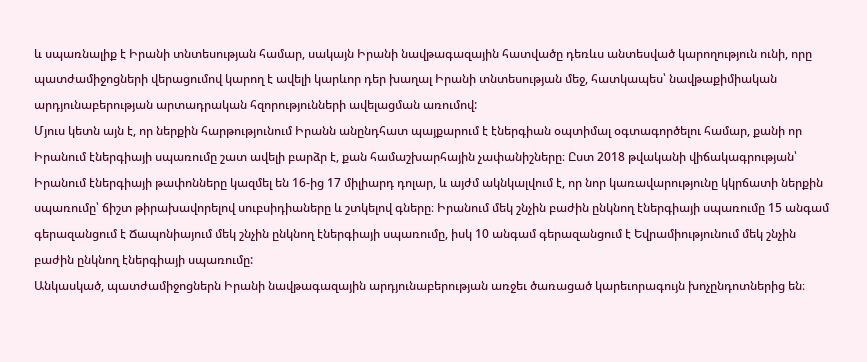և սպառնալիք է Իրանի տնտեսության համար, սակայն Իրանի նավթագազային հատվածը դեռևս անտեսված կարողություն ունի, որը պատժամիջոցների վերացումով կարող է ավելի կարևոր դեր խաղալ Իրանի տնտեսության մեջ, հատկապես՝ նավթաքիմիական արդյունաբերության արտադրական հզորությունների ավելացման առումով:
Մյուս կետն այն է, որ ներքին հարթությունում Իրանն անընդհատ պայքարում է էներգիան օպտիմալ օգտագործելու համար, քանի որ Իրանում էներգիայի սպառումը շատ ավելի բարձր է, քան համաշխարհային չափանիշները։ Ըստ 2018 թվականի վիճակագրության՝ Իրանում էներգիայի թափոնները կազմել են 16-ից 17 միլիարդ դոլար, և այժմ ակնկալվում է, որ նոր կառավարությունը կկրճատի ներքին սպառումը՝ ճիշտ թիրախավորելով սուբսիդիաները և շտկելով գները։ Իրանում մեկ շնչին բաժին ընկնող էներգիայի սպառումը 15 անգամ գերազանցում է Ճապոնիայում մեկ շնչին ընկնող էներգիայի սպառումը, իսկ 10 անգամ գերազանցում է Եվրամիությունում մեկ շնչին բաժին ընկնող էներգիայի սպառումը:
Անկասկած, պատժամիջոցներն Իրանի նավթագազային արդյունաբերության առջեւ ծառացած կարեւորագույն խոչընդոտներից են։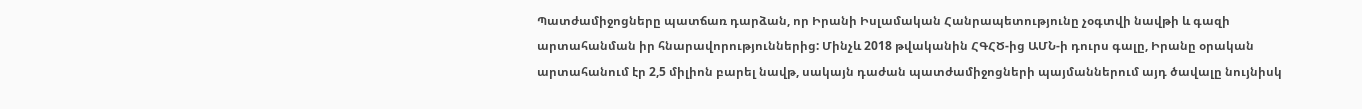Պատժամիջոցները պատճառ դարձան, որ Իրանի Իսլամական Հանրապետությունը չօգտվի նավթի և գազի արտահանման իր հնարավորություններից: Մինչև 2018 թվականին ՀԳՀԾ-ից ԱՄՆ-ի դուրս գալը, Իրանը օրական արտահանում էր 2,5 միլիոն բարել նավթ, սակայն դաժան պատժամիջոցների պայմաններում այդ ծավալը նույնիսկ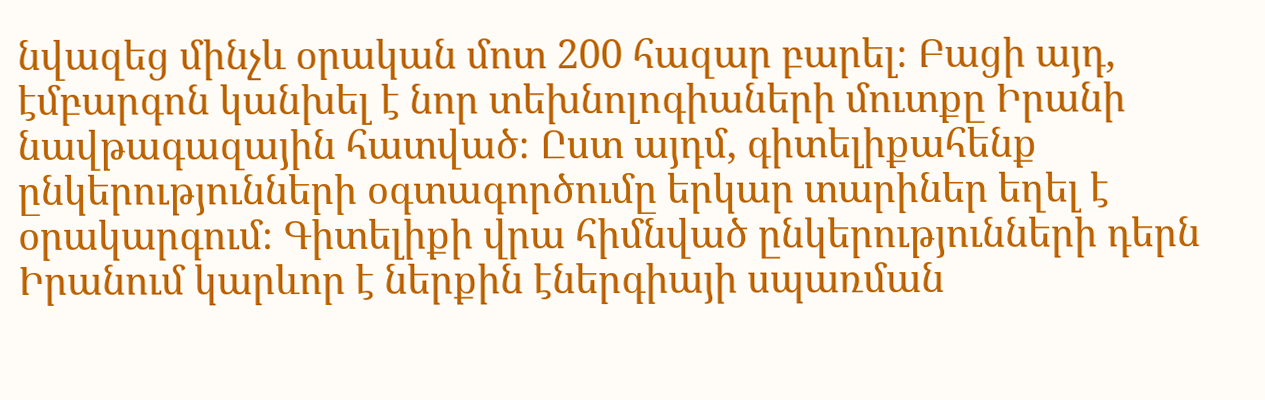նվազեց մինչև օրական մոտ 200 հազար բարել։ Բացի այդ, էմբարգոն կանխել է նոր տեխնոլոգիաների մուտքը Իրանի նավթագազային հատված։ Ըստ այդմ, գիտելիքահենք ընկերությունների օգտագործումը երկար տարիներ եղել է օրակարգում։ Գիտելիքի վրա հիմնված ընկերությունների դերն Իրանում կարևոր է ներքին էներգիայի սպառման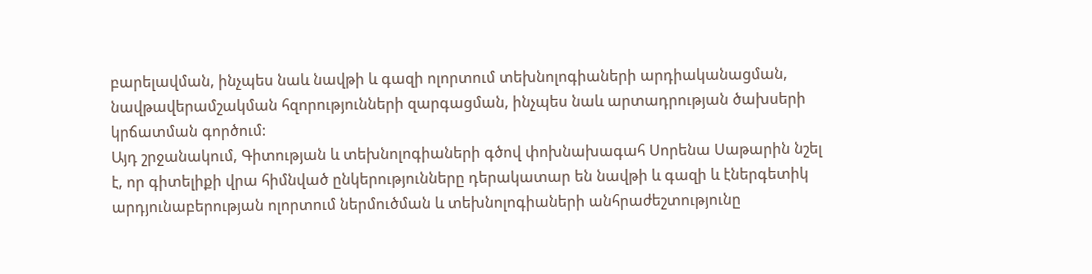բարելավման, ինչպես նաև նավթի և գազի ոլորտում տեխնոլոգիաների արդիականացման, նավթավերամշակման հզորությունների զարգացման, ինչպես նաև արտադրության ծախսերի կրճատման գործում:
Այդ շրջանակում, Գիտության և տեխնոլոգիաների գծով փոխնախագահ Սորենա Սաթարին նշել է, որ գիտելիքի վրա հիմնված ընկերությունները դերակատար են նավթի և գազի և էներգետիկ արդյունաբերության ոլորտում ներմուծման և տեխնոլոգիաների անհրաժեշտությունը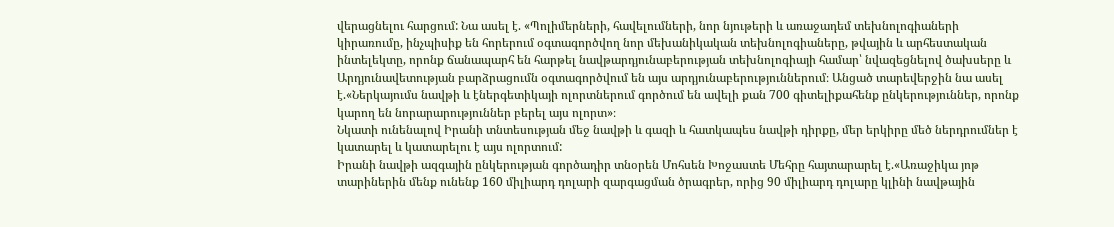վերացնելու հարցում: Նա ասել է. «Պոլիմերների, հավելումների, նոր նյութերի և առաջադեմ տեխնոլոգիաների կիրառումը, ինչպիսիք են հորերում օգտագործվող նոր մեխանիկական տեխնոլոգիաները, թվային և արհեստական ինտելեկտը, որոնք ճանապարհ են հարթել նավթարդյունաբերության տեխնոլոգիայի համար՝ նվազեցնելով ծախսերը և Արդյունավետության բարձրացումն օգտագործվում են այս արդյունաբերություններում։ Անցած տարեվերջին նա ասել է.«Ներկայումս նավթի և էներգետիկայի ոլորտներում գործում են ավելի քան 700 գիտելիքահենք ընկերություններ, որոնք կարող են նորարարություններ բերել այս ոլորտ»։
Նկատի ունենալով Իրանի տնտեսության մեջ նավթի և գազի և հատկապես նավթի դիրքը, մեր երկիրը մեծ ներդրումներ է կատարել և կատարելու է այս ոլորտում:
Իրանի նավթի ազգային ընկերության գործադիր տնօրեն Մոհսեն Խոջաստե Մեհրը հայտարարել է.«Առաջիկա յոթ տարիներին մենք ունենք 160 միլիարդ դոլարի զարգացման ծրագրեր, որից 90 միլիարդ դոլարը կլինի նավթային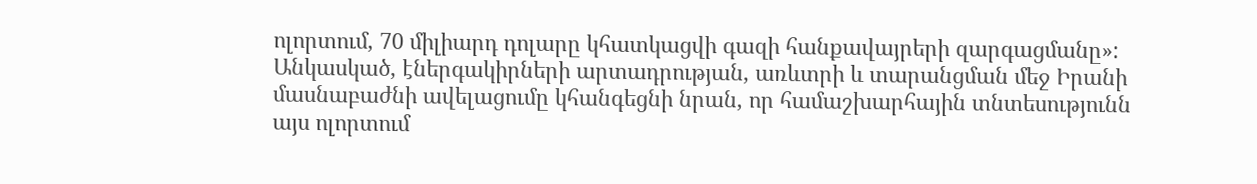ոլորտում, 70 միլիարդ դոլարը կհատկացվի գազի հանքավայրերի զարգացմանը»:
Անկասկած, էներգակիրների արտադրության, առևտրի և տարանցման մեջ Իրանի մասնաբաժնի ավելացումը կհանգեցնի նրան, որ համաշխարհային տնտեսությունն այս ոլորտում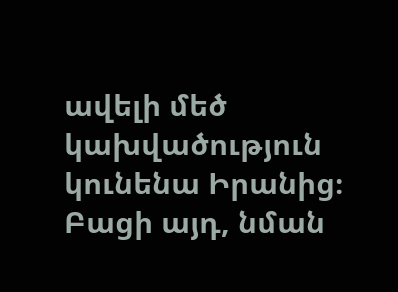ավելի մեծ կախվածություն կունենա Իրանից։ Բացի այդ, նման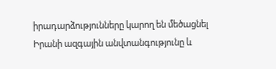իրադարձությունները կարող են մեծացնել Իրանի ազգային անվտանգությունը և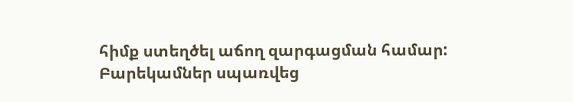հիմք ստեղծել աճող զարգացման համար:
Բարեկամներ սպառվեց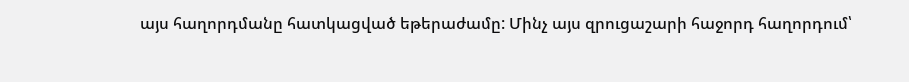այս հաղորդմանը հատկացված եթերաժամը: Մինչ այս զրուցաշարի հաջորդ հաղորդում՝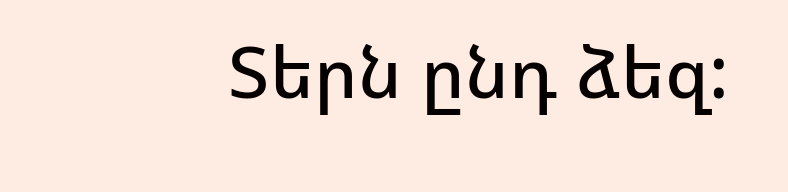Տերն ընդ ձեզ: